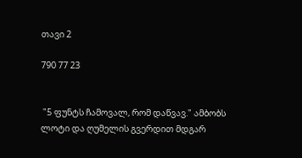თავი 2

790 77 23


 "5 ფუნტს ჩამოვალ, რომ დაწვავ." ამბობს ლოტი და ღუმელის გვერდით მდგარ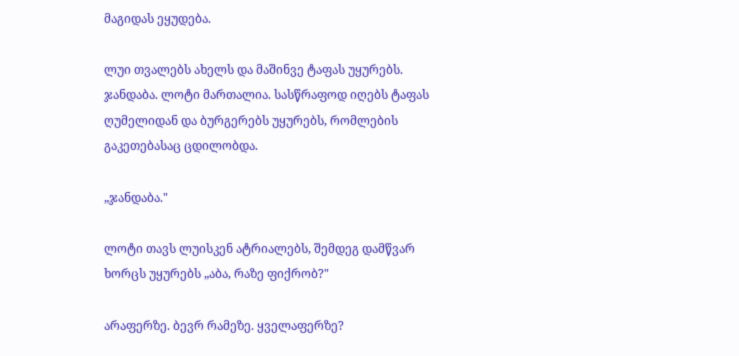მაგიდას ეყუდება.

ლუი თვალებს ახელს და მაშინვე ტაფას უყურებს. ჯანდაბა. ლოტი მართალია. სასწრაფოდ იღებს ტაფას ღუმელიდან და ბურგერებს უყურებს, რომლების გაკეთებასაც ცდილობდა.

„ჯანდაბა."

ლოტი თავს ლუისკენ ატრიალებს, შემდეგ დამწვარ ხორცს უყურებს „აბა, რაზე ფიქრობ?"

არაფერზე. ბევრ რამეზე. ყველაფერზე?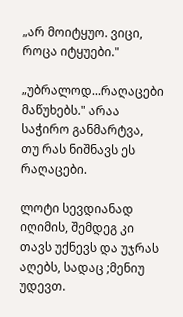„არ მოიტყუო. ვიცი, როცა იტყუები."

„უბრალოდ...რაღაცები მაწუხებს." არაა საჭირო განმარტვა, თუ რას ნიშნავს ეს რაღაცები.

ლოტი სევდიანად იღიმის, შემდეგ კი თავს უქნევს და უჯრას აღებს, სადაც ;მენიუ უდევთ.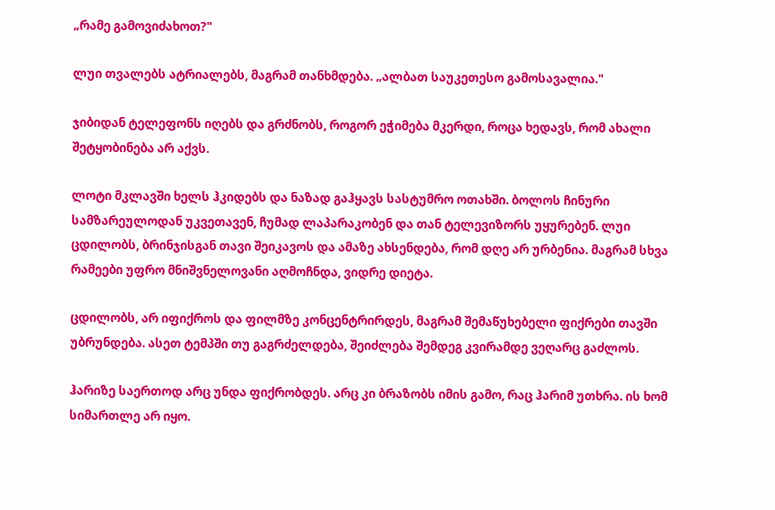„რამე გამოვიძახოთ?"

ლუი თვალებს ატრიალებს, მაგრამ თანხმდება. „ალბათ საუკეთესო გამოსავალია."

ჯიბიდან ტელეფონს იღებს და გრძნობს, როგორ ეჭიმება მკერდი, როცა ხედავს, რომ ახალი შეტყობინება არ აქვს.

ლოტი მკლავში ხელს ჰკიდებს და ნაზად გაჰყავს სასტუმრო ოთახში. ბოლოს ჩინური სამზარეულოდან უკვეთავენ, ჩუმად ლაპარაკობენ და თან ტელევიზორს უყურებენ. ლუი ცდილობს, ბრინჯისგან თავი შეიკავოს და ამაზე ახსენდება, რომ დღე არ ურბენია. მაგრამ სხვა რამეები უფრო მნიშვნელოვანი აღმოჩნდა, ვიდრე დიეტა.

ცდილობს, არ იფიქროს და ფილმზე კონცენტრირდეს, მაგრამ შემაწუხებელი ფიქრები თავში უბრუნდება. ასეთ ტემპში თუ გაგრძელდება, შეიძლება შემდეგ კვირამდე ვეღარც გაძლოს.

ჰარიზე საერთოდ არც უნდა ფიქრობდეს. არც კი ბრაზობს იმის გამო, რაც ჰარიმ უთხრა. ის ხომ სიმართლე არ იყო.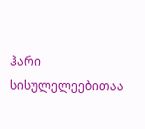ჰარი სისულელეებითაა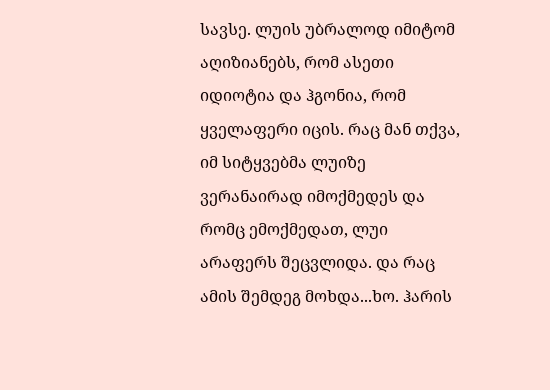სავსე. ლუის უბრალოდ იმიტომ აღიზიანებს, რომ ასეთი იდიოტია და ჰგონია, რომ ყველაფერი იცის. რაც მან თქვა, იმ სიტყვებმა ლუიზე ვერანაირად იმოქმედეს და რომც ემოქმედათ, ლუი არაფერს შეცვლიდა. და რაც ამის შემდეგ მოხდა...ხო. ჰარის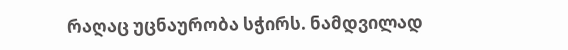რაღაც უცნაურობა სჭირს. ნამდვილად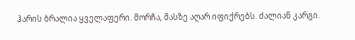ჰარის ბრალია ყველაფერი. მორჩა, მასზე აღარ იფიქრებს. ძალიან კარგი.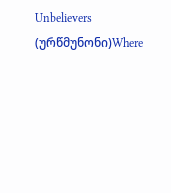Unbelievers  (ურწმუნონი)Where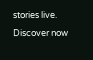stories live. Discover now